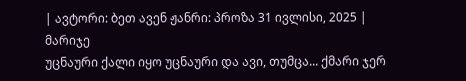| ავტორი: ბეთ ავენ ჟანრი: პროზა 31 ივლისი, 2025 |
მარიჯე
უცნაური ქალი იყო უცნაური და ავი, თუმცა... ქმარი ჯერ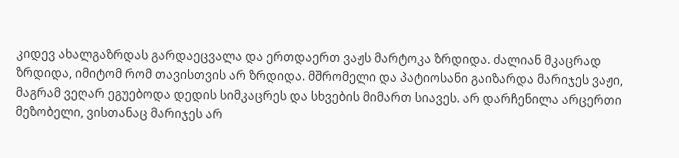კიდევ ახალგაზრდას გარდაეცვალა და ერთდაერთ ვაჟს მარტოკა ზრდიდა. ძალიან მკაცრად ზრდიდა, იმიტომ რომ თავისთვის არ ზრდიდა. მშრომელი და პატიოსანი გაიზარდა მარიჯეს ვაჟი, მაგრამ ვეღარ ეგუებოდა დედის სიმკაცრეს და სხვების მიმართ სიავეს. არ დარჩენილა არცერთი მეზობელი, ვისთანაც მარიჯეს არ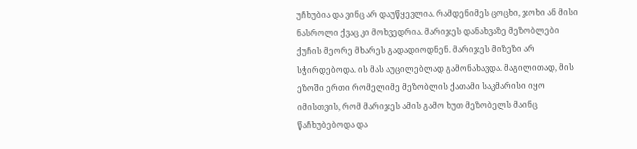უჩხუბია და ვინც არ დაუწყევლია. რამდენიმეს ცოცხი, ჯოხი ან მისი ნასროლი ქვაც კი მოხვედრია. მარიჯეს დანახვაზე მეზობლები ქუჩის მეორე მხარეს გადადიოდნენ. მარიჯეს მიზეზი არ სჭირდებოდა. ის მას აუცილებლად გამონახავდა. მაგილითად, მის ეზოში ერთი რომელიმე მეზობლის ქათამი საკმარისი იყო იმისთვის, რომ მარიჯეს ამის გამო ხუთ მეზობელს მაინც წაჩხუბებოდა და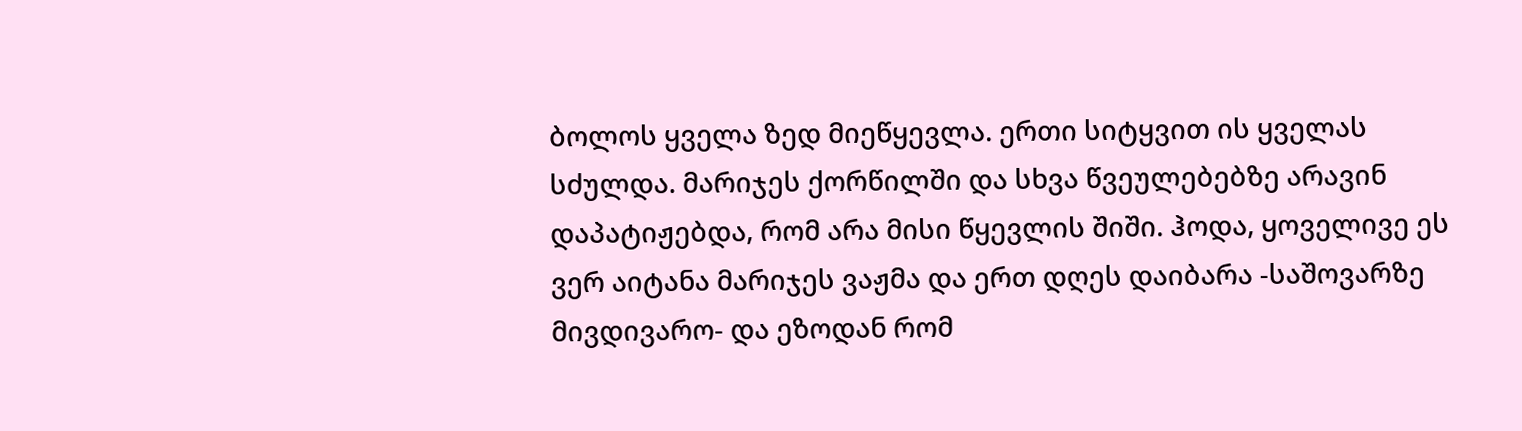ბოლოს ყველა ზედ მიეწყევლა. ერთი სიტყვით ის ყველას სძულდა. მარიჯეს ქორწილში და სხვა წვეულებებზე არავინ დაპატიჟებდა, რომ არა მისი წყევლის შიში. ჰოდა, ყოველივე ეს ვერ აიტანა მარიჯეს ვაჟმა და ერთ დღეს დაიბარა -საშოვარზე მივდივარო- და ეზოდან რომ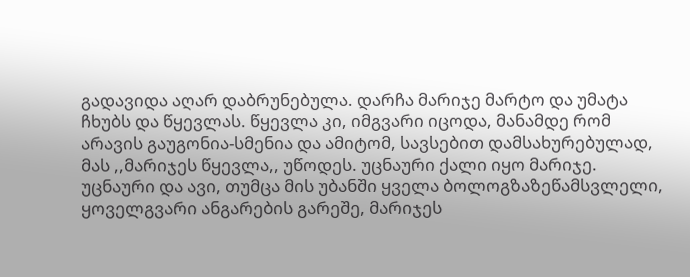გადავიდა აღარ დაბრუნებულა. დარჩა მარიჯე მარტო და უმატა ჩხუბს და წყევლას. წყევლა კი, იმგვარი იცოდა, მანამდე რომ არავის გაუგონია-სმენია და ამიტომ, სავსებით დამსახურებულად, მას ,,მარიჯეს წყევლა,, უწოდეს. უცნაური ქალი იყო მარიჯე. უცნაური და ავი, თუმცა მის უბანში ყველა ბოლოგზაზეწამსვლელი, ყოველგვარი ანგარების გარეშე, მარიჯეს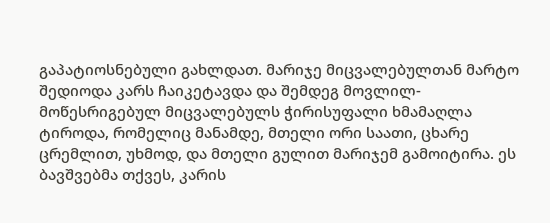გაპატიოსნებული გახლდათ. მარიჯე მიცვალებულთან მარტო შედიოდა კარს ჩაიკეტავდა და შემდეგ მოვლილ- მოწესრიგებულ მიცვალებულს ჭირისუფალი ხმამაღლა ტიროდა, რომელიც მანამდე, მთელი ორი საათი, ცხარე ცრემლით, უხმოდ, და მთელი გულით მარიჯემ გამოიტირა. ეს ბავშვებმა თქვეს, კარის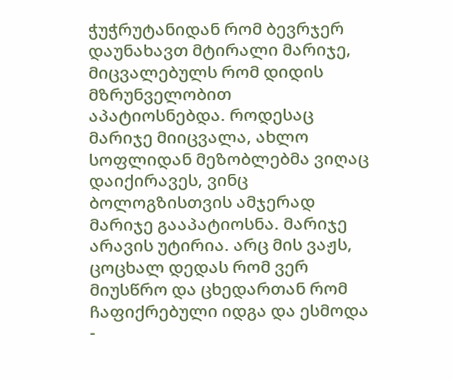ჭუჭრუტანიდან რომ ბევრჯერ დაუნახავთ მტირალი მარიჯე, მიცვალებულს რომ დიდის მზრუნველობით აპატიოსნებდა. როდესაც მარიჯე მიიცვალა, ახლო სოფლიდან მეზობლებმა ვიღაც დაიქირავეს, ვინც ბოლოგზისთვის ამჯერად მარიჯე გააპატიოსნა. მარიჯე არავის უტირია. არც მის ვაჟს, ცოცხალ დედას რომ ვერ მიუსწრო და ცხედართან რომ ჩაფიქრებული იდგა და ესმოდა -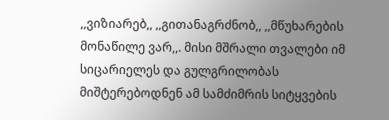,,ვიზიარებ,, ,,გითანაგრძნობ,, ,,მწუხარების მონაწილე ვარ,,. მისი მშრალი თვალები იმ სიცარიელეს და გულგრილობას მიშტერებოდნენ ამ სამძიმრის სიტყვების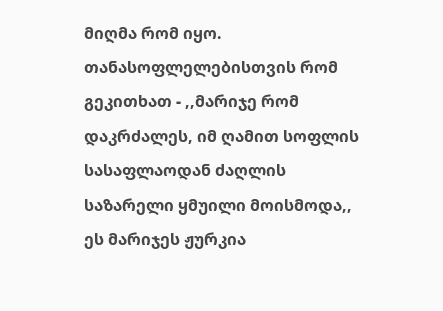მიღმა რომ იყო. თანასოფლელებისთვის რომ გეკითხათ - ,,მარიჯე რომ დაკრძალეს, იმ ღამით სოფლის სასაფლაოდან ძაღლის საზარელი ყმუილი მოისმოდა,, ეს მარიჯეს ჟურკია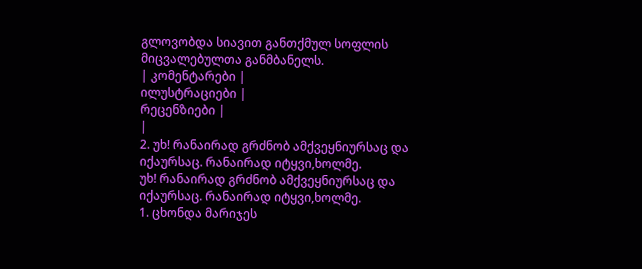გლოვობდა სიავით განთქმულ სოფლის მიცვალებულთა განმბანელს.
| კომენტარები |
ილუსტრაციები |
რეცენზიები |
|
2. უხ! რანაირად გრძნობ ამქვეყნიურსაც და იქაურსაც. რანაირად იტყვი,ხოლმე.
უხ! რანაირად გრძნობ ამქვეყნიურსაც და იქაურსაც. რანაირად იტყვი,ხოლმე.
1. ცხონდა მარიჯეს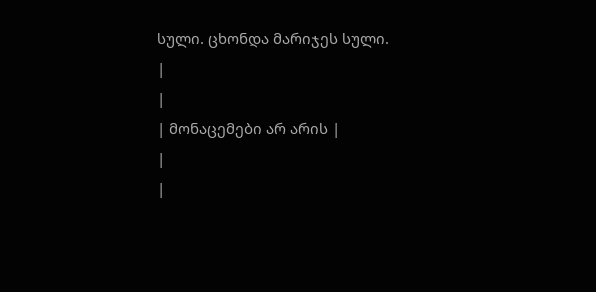სული. ცხონდა მარიჯეს სული.
|
|
| მონაცემები არ არის |
|
|